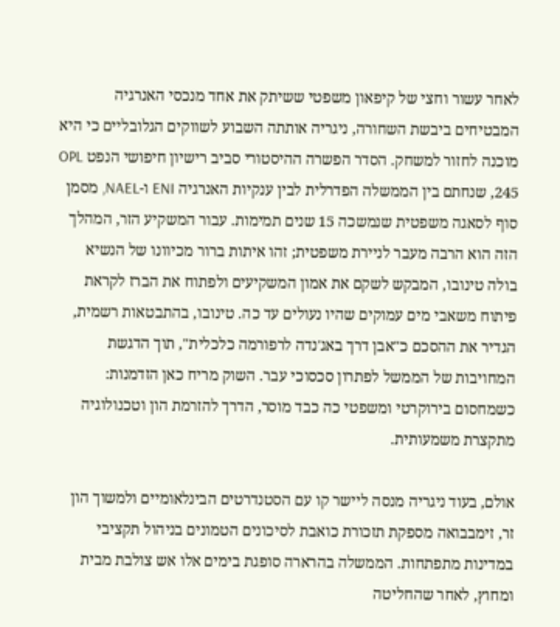לאחר עשור וחצי של קיפאון משפטי ששיתק את אחד מנכסי האנרגיה המבטיחים ביבשת השחורה, ניגריה אותתה השבוע לשווקים הגלובליים כי היא מוכנה לחזור למשחק. הסדר הפשרה ההיסטורי סביב רישיון חיפושי הנפט OPL 245, שנחתם בין הממשלה הפדרלית לבין ענקיות האנרגיה ENI ו-NAEL, מסמן סוף לסאגה משפטית שנמשכה 15 שנים תמימות. עבור המשקיע הזר, המהלך הזה הוא הרבה מעבר לניירת משפטית; זהו איתות ברור מכיוונו של הנשיא בולה טינובו, המבקש לשקם את אמון המשקיעים ולפתוח את הברז לקראת פיתוח משאבי מים עמוקים שהיו נעולים עד כה. טינובו, בהתבטאות רשמית, הגדיר את ההסכם כ"אבן דרך באג'נדה לרפורמה כלכלית", תוך הדגשת המחויבות של הממשל לפתרון סכסוכי עבר. השוק מריח כאן הזדמנות: כשמחסום בירוקרטי ומשפטי כה כבד מוסר, הדרך להזרמת הון וטכנולוגיה מתקצרת משמעותית.

אולם, בעוד ניגריה מנסה ליישר קו עם הסטנדרטים הבינלאומיים ולמשוך הון זר, זימבבואה מספקת תזכורת כואבת לסיכונים הטמונים בניהול תקציבי במדינות מתפתחות. הממשלה בהרארה סופגת בימים אלו אש צולבת מבית ומחוץ, לאחר שהחליטה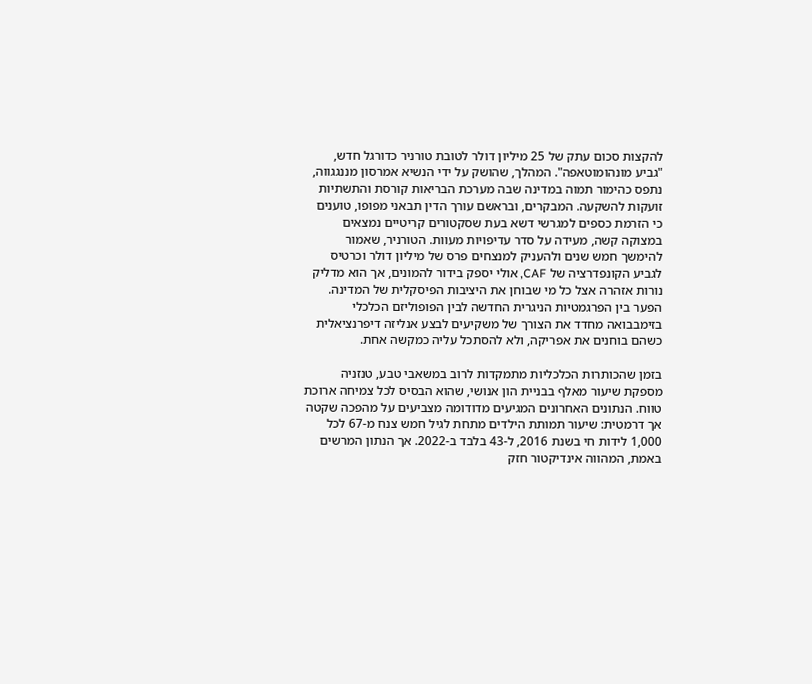להקצות סכום עתק של 25 מיליון דולר לטובת טורניר כדורגל חדש, "גביע מונהומוטאפה". המהלך, שהושק על ידי הנשיא אמרסון מננגגווה, נתפס כהימור תמוה במדינה שבה מערכת הבריאות קורסת והתשתיות זועקות להשקעה. המבקרים, ובראשם עורך הדין תבאני מפופו, טוענים כי הזרמת כספים למגרשי דשא בעת שסקטורים קריטיים נמצאים במצוקה קשה, מעידה על סדר עדיפויות מעוות. הטורניר, שאמור להימשך חמש שנים ולהעניק למנצחים פרס של מיליון דולר וכרטיס לגביע הקונפדרציה של CAF, אולי יספק בידור להמונים, אך הוא מדליק נורות אזהרה אצל כל מי שבוחן את היציבות הפיסקלית של המדינה. הפער בין הפרגמטיות הניגרית החדשה לבין הפופוליזם הכלכלי בזימבבואה מחדד את הצורך של משקיעים לבצע אנליזה דיפרנציאלית כשהם בוחנים את אפריקה, ולא להסתכל עליה כמקשה אחת.

בזמן שהכותרות הכלכליות מתמקדות לרוב במשאבי טבע, טנזניה מספקת שיעור מאלף בבניית הון אנושי, שהוא הבסיס לכל צמיחה ארוכת טווח. הנתונים האחרונים המגיעים מדודומה מצביעים על מהפכה שקטה אך דרמטית: שיעור תמותת הילדים מתחת לגיל חמש צנח מ-67 לכל 1,000 לידות חי בשנת 2016, ל-43 בלבד ב-2022. אך הנתון המרשים באמת, המהווה אינדיקטור חזק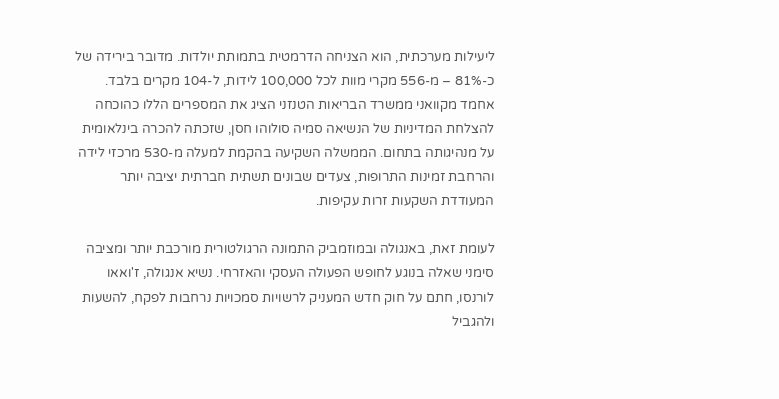ליעילות מערכתית, הוא הצניחה הדרמטית בתמותת יולדות. מדובר בירידה של כ-81% – מ-556 מקרי מוות לכל 100,000 לידות, ל-104 מקרים בלבד. אחמד מקוואני ממשרד הבריאות הטנזני הציג את המספרים הללו כהוכחה להצלחת המדיניות של הנשיאה סמיה סולוהו חסן, שזכתה להכרה בינלאומית על מנהיגותה בתחום. הממשלה השקיעה בהקמת למעלה מ-530 מרכזי לידה והרחבת זמינות התרופות, צעדים שבונים תשתית חברתית יציבה יותר המעודדת השקעות זרות עקיפות.

לעומת זאת, באנגולה ובמוזמביק התמונה הרגולטורית מורכבת יותר ומציבה סימני שאלה בנוגע לחופש הפעולה העסקי והאזרחי. נשיא אנגולה, ז'ואאו לורנסו, חתם על חוק חדש המעניק לרשויות סמכויות נרחבות לפקח, להשעות ולהגביל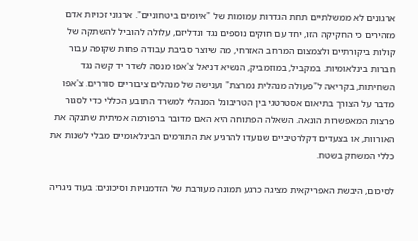ארגונים לא ממשלתיים תחת הגדרות עמומות של "איומים ביטחוניים". ארגוני זכויות אדם מזהירים כי החקיקה הזו, יחד עם חוקים נוספים נגד ונדליזם, עלולה להוביל להשתקה של קולות ביקורתיים ולצמצום המרחב האזרחי, מה שיוצר סביבת עבודה פחות שקופה עבור חברות בינלאומיות. במקביל, במוזמביק, הנשיא דניאל צ'אפו מנסה לשדר יד קשה נגד השחיתות, בקריאה ל"פעולה מנהלית נמרצת" וענישה של מנהלים ציבוריים סוררים. צ'אפו מדבר על הצורך בתיאום אסטרטגי בין הטריבונל המנהלי למשרד התובע הכללי כדי לסגור פרצות המאפשרות הונאה. השאלה הפתוחה היא האם מדובר ברפורמה אמיתית שתנקה את האורוות, או בצעדים דקלרטיביים שנועדו להרגיע את התורמים הבינלאומיים מבלי לשנות את כללי המשחק בשטח.

לסיכום, היבשת האפריקאית מציגה כרגע תמונה מעורבת של הזדמנויות וסיכונים: בעוד ניגריה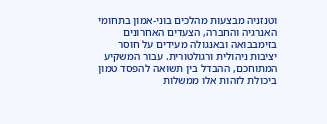וטנזניה מבצעות מהלכים בוני-אמון בתחומי האנרגיה והחברה, הצעדים האחרונים בזימבבואה ובאנגולה מעידים על חוסר יציבות ניהולית ורגולטורית. עבור המשקיע המתוחכם, ההבדל בין תשואה להפסד טמון ביכולת לזהות אלו ממשלות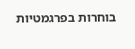בוחרות בפרגמטיות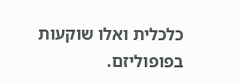כלכלית ואלו שוקעות בפופוליזם.